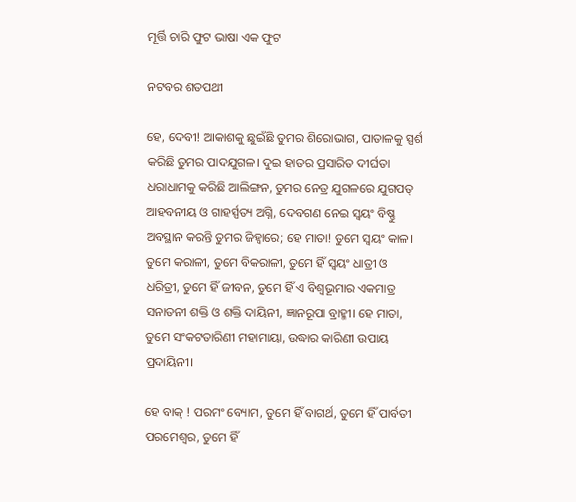ମୂର୍ତ୍ତି ଚାରି ଫୁଟ ଭାଷା ଏକ ଫୁଟ

ନଟବର ଶତପଥୀ

ହେ, ଦେବୀ! ଆକାଶକୁ ଛୁଇଁଛି ତୁମର ଶିରୋଭାଗ, ପାତାଳକୁ ସ୍ପର୍ଶ କରିଛି ତୁମର ପାଦଯୁଗଳ। ଦୁଇ ହାତର ପ୍ରସାରିତ ଦୀର୍ଘତା ଧରାଧାମକୁ କରିଛି ଆଲିଙ୍ଗନ, ତୁମର ନେତ୍ର ଯୁଗଳରେ ଯୁଗପତ୍‌ ଆହବନୀୟ ଓ ଗାହର୍ସ୍ପତ୍ୟ ଅଗ୍ନି, ଦେବଗଣ ନେଇ ସ୍ବୟଂ ବିଷ୍ଣୁ ଅବସ୍ଥାନ କରନ୍ତି ତୁମର ଜିହ୍ବାରେ; ହେ ମାତା! ତୁମେ ସ୍ବୟଂ କାଳ। ତୁମେ କରାଳୀ, ତୁମେ ବିକରାଳୀ, ତୁମେ ହିଁ ସ୍ବୟଂ ଧାତ୍ରୀ ଓ ଧରିତ୍ରୀ, ତୁମେ ହିଁ ଜୀବନ, ତୁମେ ହିଁ ଏ ବିଶ୍ବଭୂମାର ଏକମାତ୍ର ସନାତନୀ ଶକ୍ତି ଓ ଶକ୍ତି ଦାୟିନୀ, ଜ୍ଞାନରୂପା ବ୍ରାହ୍ମୀ। ହେ ମାତା, ତୁମେ ସଂକଟତାରିଣୀ ମହାମାୟା, ଉଦ୍ଧାର କାରିଣୀ ଉପାୟ ପ୍ରଦାୟିନୀ।

ହେ ବାକ୍‌ ! ପରମଂ ବ୍ୟୋମ, ତୁମେ ହିଁ ବାଗର୍ଥ, ତୁମେ ହିଁ ପାର୍ବତୀ ପରମେଶ୍ବର, ତୁମେ ହିଁ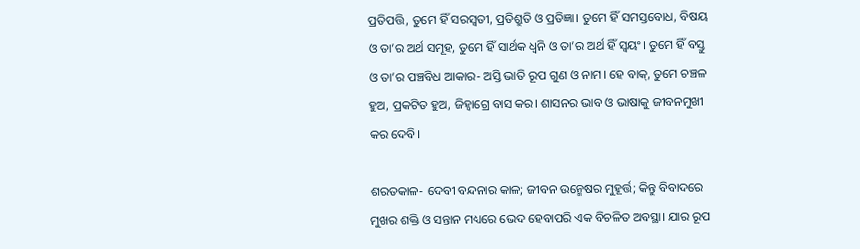ପ୍ରତିପତ୍ତି, ତୁମେ ହିଁ ସରସ୍ବତୀ, ପ୍ରତିଶ୍ରୁତି ଓ ପ୍ରତିଜ୍ଞା। ତୁମେ ହିଁ ସମସ୍ତବୋଧ, ବିଷୟ ଓ ତା’ର ଅର୍ଥ ସମୂହ, ତୁମେ ହିଁ ସାର୍ଥକ ଧ୍ବନି ଓ ତା’ର ଅର୍ଥ ହିଁ ସ୍ବୟଂ। ତୁମେ ହିଁ ବସ୍ତୁ ଓ ତା’ର ପଞ୍ଚବିଧ ଆକାର- ଅସ୍ତି ଭାତି ରୂପ ଗୁଣ ଓ ନାମ। ହେ ବାକ୍‌, ତୁମେ ଚଞ୍ଚଳ ହୁଅ, ପ୍ରକଟିତ ହୁଅ, ଜିହ୍ବାଗ୍ରେ ବାସ କର। ଶାସନର ଭାବ ଓ ଭାଷାକୁ ଜୀବନମୁଖୀ କର ଦେବି।

ଶରତକାଳ- ଦେବୀ ବନ୍ଦନାର କାଳ; ଜୀବନ ଉନ୍ମେଷର ମୁହୂର୍ତ୍ତ; କିନ୍ତୁ ବିବାଦରେ ମୁଖର ଶକ୍ତି ଓ ସନ୍ତାନ ମଧ୍ୟରେ ଭେଦ ହେବାପରି ଏକ ବିଚଳିତ ଅବସ୍ଥା। ଯାର ରୂପ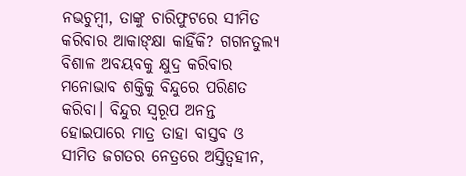ନଭଚୁମ୍ବୀ, ତାଙ୍କୁ ଚାରିଫୁଟରେ ସୀମିତ କରିବାର ଆକାଙ୍‌କ୍ଷା କାହିଁକି? ଗଗନତୁଲ୍ୟ ବିଶାଳ ଅବୟବକୁ କ୍ଷୁଦ୍ର କରିବାର ମନୋଭାବ ଶକ୍ତିକୁ ବିନ୍ଦୁରେ ପରିଣତ କରିବା। ବିନ୍ଦୁର ସ୍ବରୂପ ଅନନ୍ତ ହୋଇପାରେ ମାତ୍ର ତାହା ବାସ୍ତବ ଓ ସୀମିତ ଜଗତର ନେତ୍ରରେ ଅସ୍ତିତ୍ବହୀନ,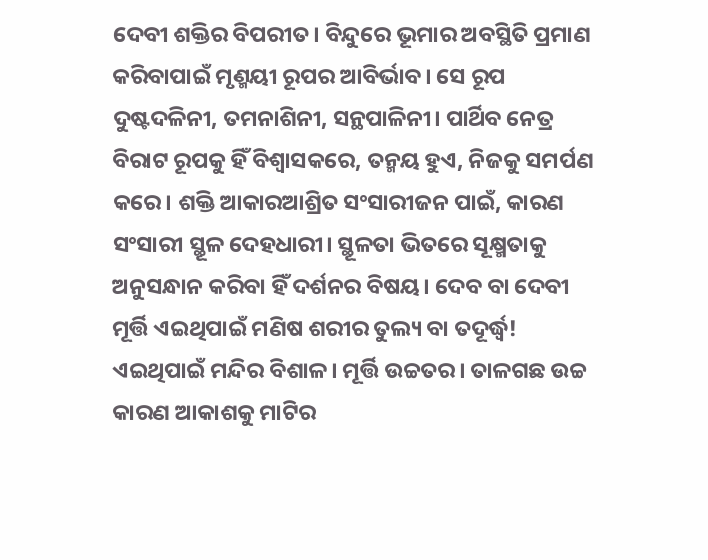ଦେବୀ ଶକ୍ତିର ବିପରୀତ। ବିନ୍ଦୁରେ ଭୂମାର ଅବସ୍ଥିତି ପ୍ରମାଣ କରିବାପାଇଁ ମୃଣ୍ମୟୀ ରୂପର ଆବିର୍ଭାବ। ସେ ରୂପ ଦୁଷ୍ଟଦଳିନୀ, ତମନାଶିନୀ, ସନ୍ଥପାଳିନୀ। ପାର୍ଥିବ ନେତ୍ର ବିରାଟ ରୂପକୁ ହିଁ ବିଶ୍ବାସକରେ, ତନ୍ମୟ ହୁଏ, ନିଜକୁ ସମର୍ପଣ କରେ। ଶକ୍ତି ଆକାରଆଶ୍ରିତ ସଂସାରୀଜନ ପାଇଁ, କାରଣ ସଂସାରୀ ସ୍ଥୂଳ ଦେହଧାରୀ। ସ୍ଥୂଳତା ଭିତରେ ସୂକ୍ଷ୍ମତାକୁ ଅନୁସନ୍ଧାନ କରିବା ହିଁ ଦର୍ଶନର ବିଷୟ। ଦେବ ବା ଦେବୀ ମୂର୍ତ୍ତି ଏଇଥିପାଇଁ ମଣିଷ ଶରୀର ତୁଲ୍ୟ ବା ତଦୂର୍ଦ୍ଧ୍ବ! ଏଇଥିପାଇଁ ମନ୍ଦିର ବିଶାଳ। ମୂର୍ତ୍ତି ଉଚ୍ଚତର। ତାଳଗଛ ଉଚ୍ଚ କାରଣ ଆକାଶକୁ ମାଟିର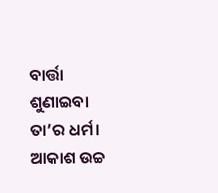ବାର୍ତ୍ତା ଶୁଣାଇବା ତା’ର ଧର୍ମ। ଆକାଶ ଉଚ୍ଚ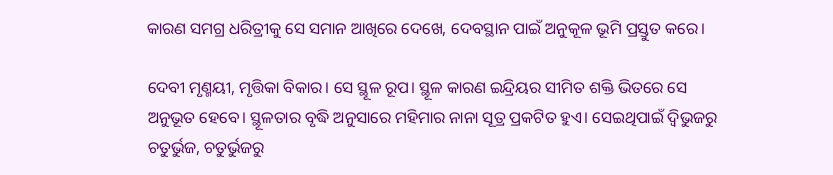କାରଣ ସମଗ୍ର ଧରିତ୍ରୀକୁ ସେ ସମାନ ଆଖିରେ ଦେଖେ, ଦେବସ୍ଥାନ ପାଇଁ ଅନୁକୂଳ ଭୂମି ପ୍ରସ୍ତୁତ କରେ।

ଦେବୀ ମୃଣ୍ମୟୀ, ମୃତ୍ତିକା ବିକାର। ସେ ସ୍ଥୂଳ ରୂପ। ସ୍ଥୂଳ କାରଣ ଇନ୍ଦ୍ରିୟର ସୀମିତ ଶକ୍ତି ଭିତରେ ସେ ଅନୁଭୂତ ହେବେ। ସ୍ଥୂଳତାର ବୃଦ୍ଧି ଅନୁସାରେ ମହିମାର ନାନା ସୂତ୍ର ପ୍ରକଟିତ ହୁଏ। ସେଇଥିପାଇଁ ଦ୍ବିଭୁଜରୁ ଚତୁର୍ଭୁଜ, ଚତୁର୍ଭୁଜରୁ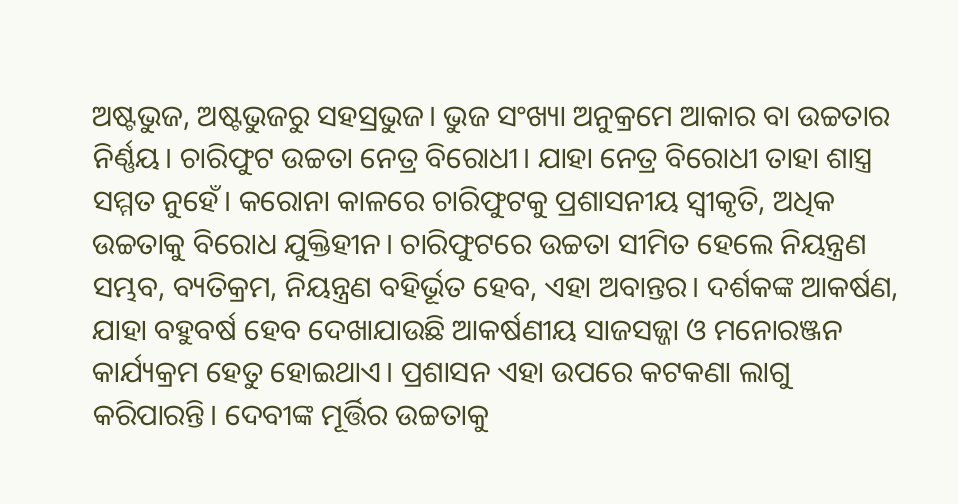ଅଷ୍ଟଭୁଜ, ଅଷ୍ଟଭୁଜରୁ ସହସ୍ରଭୁଜ। ଭୁଜ ସଂଖ୍ୟା ଅନୁକ୍ରମେ ଆକାର ବା ଉଚ୍ଚତାର ନିର୍ଣ୍ଣୟ। ଚାରିଫୁଟ ଉଚ୍ଚତା ନେତ୍ର ବିରୋଧୀ। ଯାହା ନେତ୍ର ବିରୋଧୀ ତାହା ଶାସ୍ତ୍ର ସମ୍ମତ ନୁହେଁ। କରୋନା କାଳରେ ଚାରିଫୁଟକୁ ପ୍ରଶାସନୀୟ ସ୍ବୀକୃତି, ଅଧିକ ଉଚ୍ଚତାକୁ ବିରୋଧ ଯୁକ୍ତିହୀନ। ଚାରିଫୁଟରେ ଉଚ୍ଚତା ସୀମିତ ହେଲେ ନିୟନ୍ତ୍ରଣ ସମ୍ଭବ, ବ୍ୟତିକ୍ରମ, ନିୟନ୍ତ୍ରଣ ବହିର୍ଭୂତ ହେବ, ଏହା ଅବାନ୍ତର। ଦର୍ଶକଙ୍କ ଆକର୍ଷଣ, ଯାହା ବହୁବର୍ଷ ହେବ ଦେଖାଯାଉଛି ଆକର୍ଷଣୀୟ ସାଜସଜ୍ଜା ଓ ମନୋରଞ୍ଜନ କାର୍ଯ୍ୟକ୍ରମ ହେତୁ ହୋଇଥାଏ। ପ୍ରଶାସନ ଏହା ଉପରେ କଟକଣା ଲାଗୁ କରିପାରନ୍ତି। ଦେବୀଙ୍କ ମୂର୍ତ୍ତିର ଉଚ୍ଚତାକୁ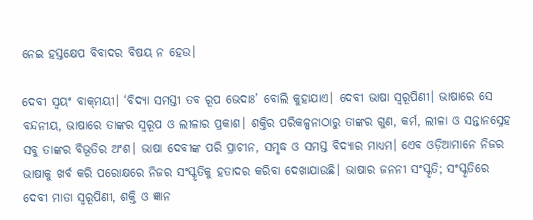ନେଇ ହସ୍ତକ୍ଷେପ ବିବାଦର ବିଷୟ ନ ହେଉ।

ଦେବୀ ସ୍ବୟଂ ବାକ୍‌ମୟୀ। ‘ବିଦ୍ୟା ସମସ୍ତୀ ତବ ରୂପ ଭେଦାଃ’ ବୋଲି କୁହାଯାଏ। ଦେବୀ ଭାଷା ସ୍ବରୂପିଣୀ। ଭାଷାରେ ସେ ବନ୍ଦନୀୟ, ଭାଷାରେ ତାଙ୍କର ସ୍ବରୂପ ଓ ଲୀଳାର ପ୍ରକାଶ। ଶକ୍ତିର ପରିକଳ୍ପନାଠାରୁ ତାଙ୍କର ଗୁଣ, କର୍ମ, ଲୀଳା ଓ ସନ୍ତାନସ୍ନେହ ସବୁ ତାଙ୍କର ବିଭୂତିର ଅଂଶ। ଭାଷା ଦେବୀଙ୍କ ପରି ପ୍ରାଚୀନ, ସମୃଦ୍ଧ ଓ ସମସ୍ତ ବିଦ୍ୟାର ମାଧ୍ୟମ। ଏ‌େ‌ବ ଓଡ଼ିଆମାନେ ନିଜର ଭାଷାକୁ ଖର୍ବ କରି ପରୋକ୍ଷରେ ନିଜର ସଂସ୍କୃତିକୁ ହତାଦର କରିବା ଦେଖାଯାଉଛି। ଭାଷାର ଜନନୀ ସଂସ୍କୃତି; ସଂସ୍କୃତିରେ ଦେବୀ ମାତା ସ୍ବରୂପିଣୀ, ଶକ୍ତି ଓ ଜ୍ଞାନ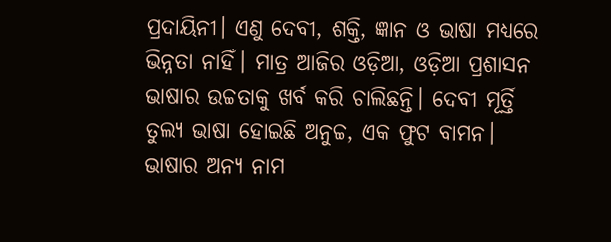ପ୍ରଦାୟିନୀ। ଏଣୁ ଦେବୀ, ଶକ୍ତି, ଜ୍ଞାନ ଓ ଭାଷା ମଧ୍ୟରେ ଭିନ୍ନତା ନାହିଁ। ମାତ୍ର ଆଜିର ଓଡ଼ିଆ, ଓଡ଼ିଆ ପ୍ରଶାସନ ଭାଷାର ଉଚ୍ଚତାକୁ ଖର୍ବ କରି ଚାଲିଛନ୍ତି। ଦେବୀ ମୂର୍ତ୍ତି ତୁଲ୍ୟ ଭାଷା ହୋଇଛି ଅନୁଚ୍ଚ, ଏକ ଫୁଟ ବାମନ। ଭାଷାର ଅନ୍ୟ ନାମ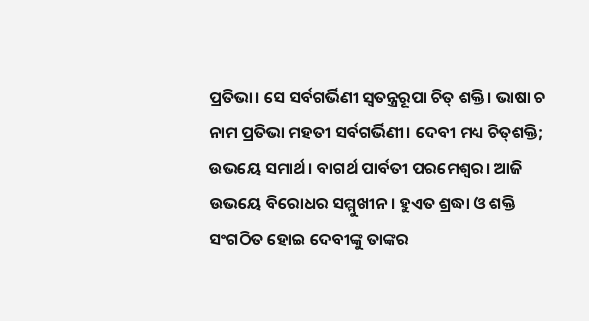ପ୍ରତିଭା। ସେ ସର୍ବଗର୍ଭିଣୀ ସ୍ବତନ୍ତ୍ରରୂପା ଚିତ୍‌ ଶକ୍ତି। ଭାଷା ଚ ନାମ ପ୍ରତିଭା ମହତୀ ସର୍ବଗର୍ଭିଣୀ। ଦେବୀ ମଧ୍ୟ ଚିତ୍‌ଶକ୍ତି; ଉଭୟେ ସମାର୍ଥ। ବାଗର୍ଥ ପାର୍ବତୀ ପରମେଶ୍ବର। ଆଜି ଉଭୟେ ବିରୋଧର ସମ୍ମୁଖୀନ। ହୁଏତ ଶ୍ରଦ୍ଧା ଓ ଶକ୍ତି ସଂଗଠିତ ହୋଇ ଦେବୀଙ୍କୁ ତାଙ୍କର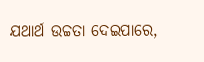ଯଥାର୍ଥ ଉଚ୍ଚତା ଦେଇପାରେ,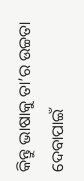କିନ୍ତୁ ଭାଷାକୁ ତା’ର ଉଚ୍ଚତା ଦେବାପାଇଁ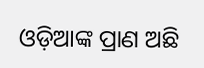ଓଡ଼ିଆଙ୍କ ପ୍ରାଣ ଅଛି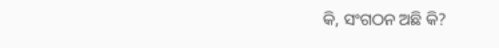କି, ସଂଗଠନ ଅଛି କି?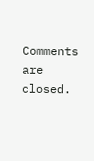Comments are closed.